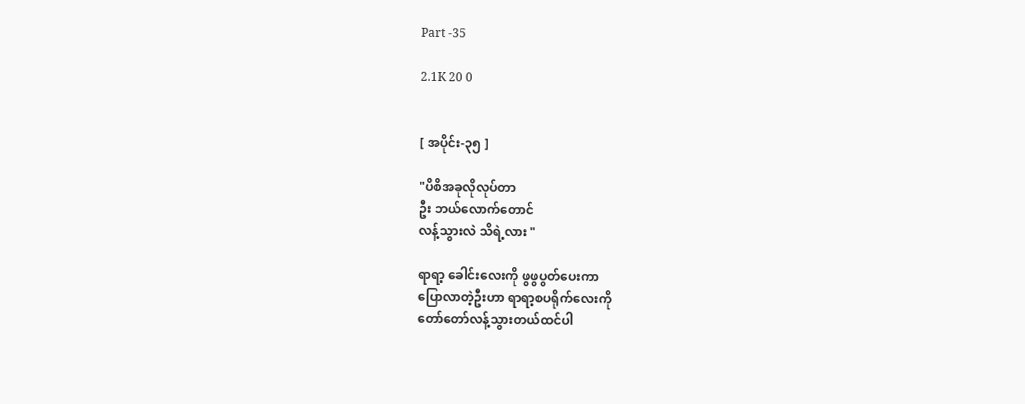Part -35

2.1K 20 0


[ အပိုင်း-၃၅ ]

"ပိစိအခုလိုလုပ်တာ
ဦး ဘယ်လောက်တောင်
လန့်သွားလဲ သိရဲ့လား "

ရာရာ့ ခေါင်းလေးကို ဖွဖွပွတ်ပေးကာ
ပြောလာတဲ့ဦးဟာ ရာရာ့စပရိုက်လေးကို
တော်တော်လန့်သွားတယ်ထင်ပါ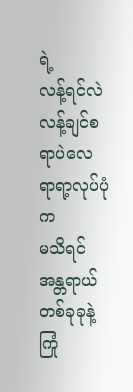ရဲ့
လန့်ရင်လဲ လန့်ချင်စရာပဲလေ ရာရာ့လုပ်ပုံက
မသိရင်အန္တရာယ်တစ်ခုခုနဲ့ ကြုံ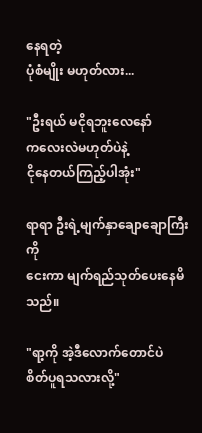နေရတဲ့
ပုံစံမျိုး မဟုတ်လား...

"ဦးရယ် မငိုရဘူးလေနော်
ကလေးလဲမဟုတ်ပဲနဲ့
ငိုနေတယ်ကြည့်ပါအုံး"

ရာရာ ဦးရဲ့မျက်နှာချောချောကြီးကို
ငေးကာ မျက်ရည်သုတ်ပေးနေမိသည်။

"ရာ့ကို အဲ့ဒီလောက်တောင်ပဲ
စိတ်ပူရသလားလို့"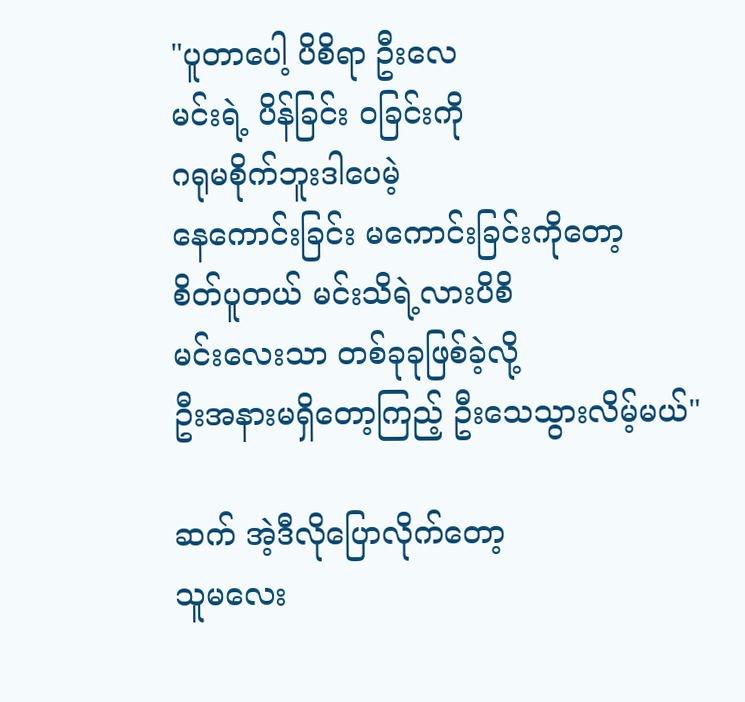"ပူတာပေါ့ ပိစိရာ ဦးလေ
မင်းရဲ့ ပိန်ခြင်း ဝခြင်းကို
ဂရုမစိုက်ဘူးဒါပေမဲ့
နေကောင်းခြင်း မကောင်းခြင်းကိုတော့
စိတ်ပူတယ် မင်းသိရဲ့လားပိစိ
မင်းလေးသာ တစ်ခုခုဖြစ်ခဲ့လို့
ဦးအနားမရှိတော့ကြည့် ဦးသေသွားလိမ့်မယ်"

ဆက် ‌အဲ့ဒီလိုပြောလိုက်တော့
သူမလေး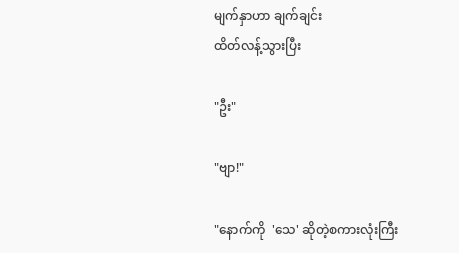မျက်နှာဟာ ချက်ချင်း
ထိတ်လန့်သွားပြီး

"ဦး"

"ဗျာ!"

"နောက်ကို  'သေ' ဆိုတဲ့စကားလုံးကြီး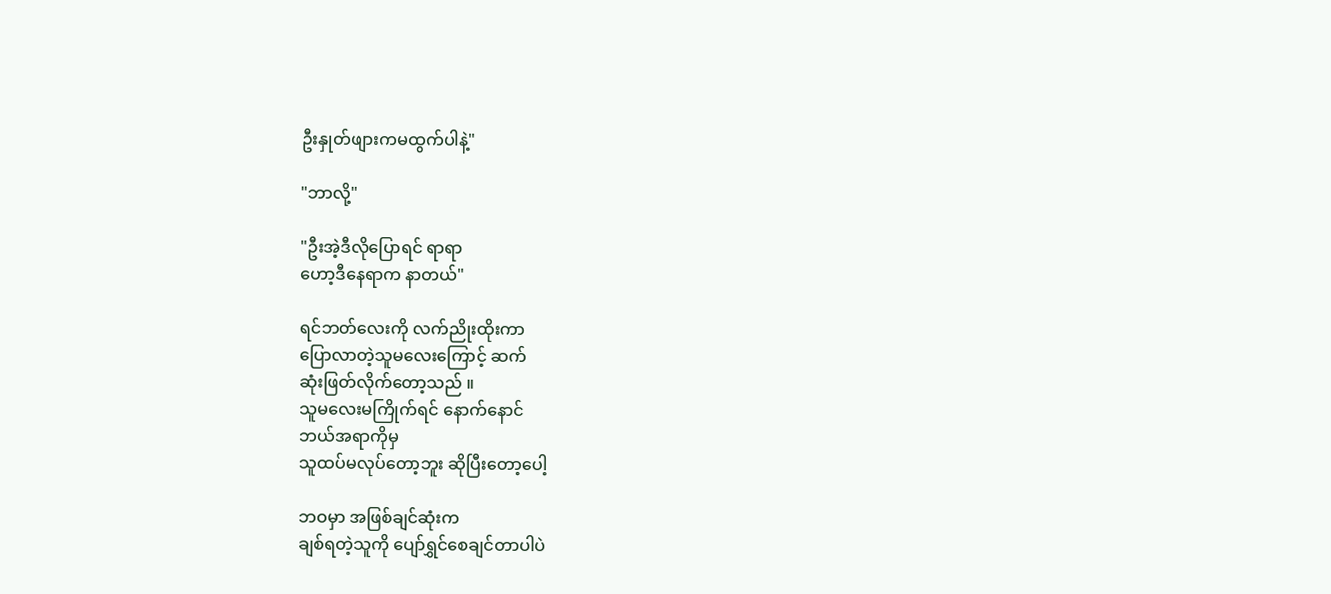ဦးနှုတ်ဖျားကမထွက်ပါနဲ့"

"ဘာလို့"

"ဦးအဲ့ဒီလိုပြောရင် ရာရာ
ဟော့ဒီနေရာက နာတယ်"

ရင်ဘတ်လေးကို လက်ညိုးထိုးကာ
ပြောလာတဲ့သူမလေးကြောင့် ဆက်
ဆုံးဖြတ်လိုက်တော့သည် ။
သူမလေးမကြိုက်ရင် နောက်နောင်
ဘယ်အရာကိုမှ
သူထပ်မလုပ်တော့ဘူး ဆိုပြီးတော့ပေါ့

ဘဝမှာ အဖြစ်ချင်ဆုံးက
ချစ်ရတဲ့သူကို ပျော်ရွှင်စေချင်တာပါပဲ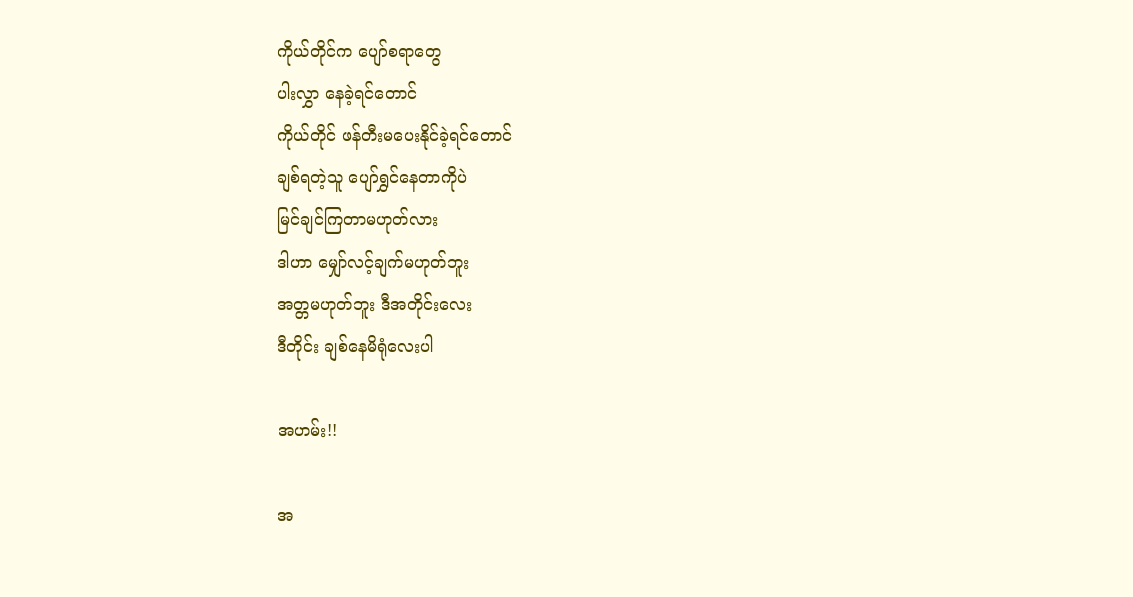ကိုယ်တိုင်က ပျော်စရာတွေ
ပါးလွှာ နေ‌‌ခဲ့ရင်တောင်
ကိုယ်တိုင် ဖန်တီးမပေးနိုင်ခဲ့ရင်တောင်
ချစ်ရတဲ့သူ ပျော်ရွှင်နေတာကိုပဲ
မြင်ချင်ကြတာမဟုတ်လား
ဒါဟာ မျှော်လင့်ချက်မဟုတ်ဘူး
အတ္တမဟုတ်ဘူး ဒီအတိုင်းလေး
ဒီတိုင်း ချစ်နေမိရုံလေးပါ

အဟမ်း!!

အ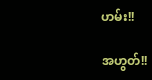ဟမ်း!!

အဟွတ်!!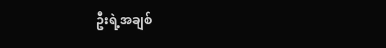ဦးရဲ့အချစ်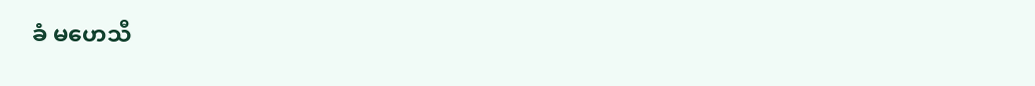ခံ မဟေသီ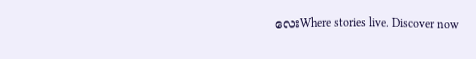လေးWhere stories live. Discover now